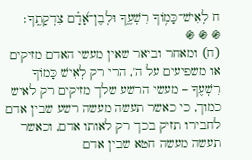ח לְאִישׁ־כָּמ֥וֹךָ רִשְׁעֶ֑ךָ וּלְבֶן־אָ֝דָ֗ם צִדְקָתֶֽךָ׃
֍ ֍ ֍
(ח) ומאחר וביאר שאין מעשי האדם מזיקים או משפיעים על ה', הרי רק לְאִישׁ כָּמוֹךָ רִשְׁעֶךָ – מעשי הרשע שלך מזיקים רק לאיש כמוך, כי כאשר תעשה מעשה רשע שבין אדם לחבירו תזיק בכך רק לאותו אדם, וכאשר תעשה מעשה חטא שבין אדם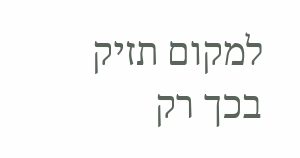למקום תזיק בכך רק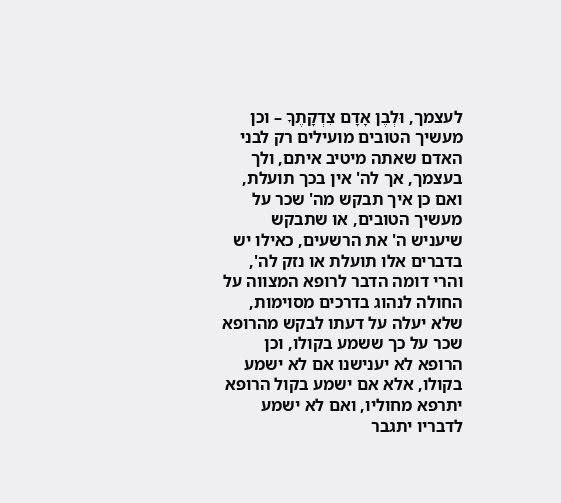לעצמך, וּלְבֶן אָדָם צִדְקָתֶךָ – וכן מעשיך הטובים מועילים רק לבני האדם שאתה מיטיב איתם, ולך בעצמך, אך לה' אין בכך תועלת, ואם כן איך תבקש מה' שכר על מעשיך הטובים, או שתבקש שיעניש ה' את הרשעים, כאילו יש בדברים אלו תועלת או נזק לה', והרי דומה הדבר לרופא המצווה על החולה לנהוג בדרכים מסוימות, שלא יעלה על דעתו לבקש מהרופא שכר על כך ששמע בקולו, וכן הרופא לא יענישנו אם לא ישמע בקולו, אלא אם ישמע בקול הרופא יתרפא מחוליו, ואם לא ישמע לדבריו יתגבר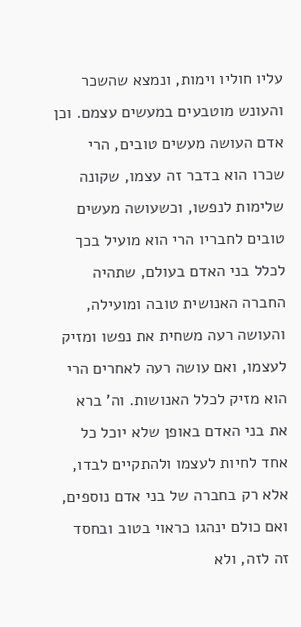עליו חוליו וימות, ונמצא שהשכר והעונש מוטבעים במעשים עצמם. וכן אדם העושה מעשים טובים, הרי שכרו הוא בדבר זה עצמו, שקונה שלימות לנפשו, וכשעושה מעשים טובים לחבריו הרי הוא מועיל בכך לכלל בני האדם בעולם, שתהיה החברה האנושית טובה ומועילה, והעושה רעה משחית את נפשו ומזיק לעצמו, ואם עושה רעה לאחרים הרי הוא מזיק לכלל האנושות. וה' ברא את בני האדם באופן שלא יוכל כל אחד לחיות לעצמו ולהתקיים לבדו, אלא רק בחברה של בני אדם נוספים, ואם כולם ינהגו כראוי בטוב ובחסד זה לזה, ולא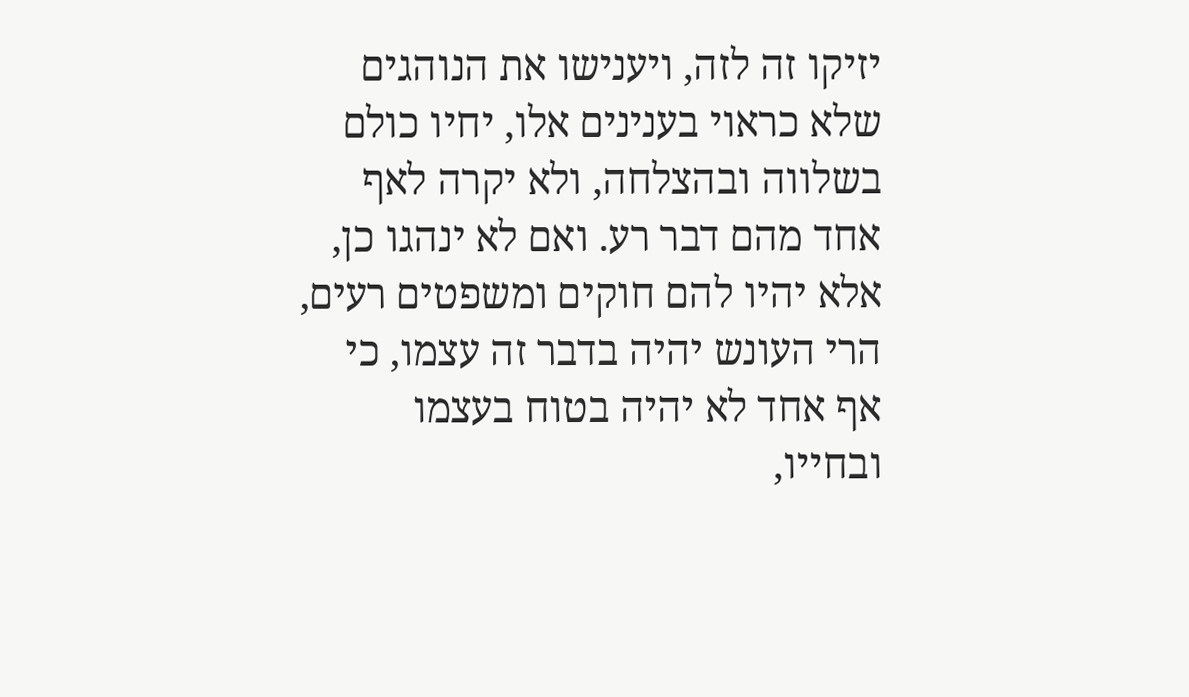יזיקו זה לזה, ויענישו את הנוהגים שלא כראוי בענינים אלו, יחיו כולם בשלווה ובהצלחה, ולא יקרה לאף אחד מהם דבר רע. ואם לא ינהגו כן, אלא יהיו להם חוקים ומשפטים רעים, הרי העונש יהיה בדבר זה עצמו, כי אף אחד לא יהיה בטוח בעצמו ובחייו,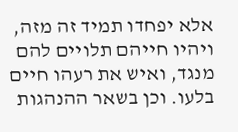אלא יפחדו תמיד זה מזה, ויהיו חייהם תלויים להם מנגד, ואיש את רעהו חיים בלעו. וכן בשאר ההנהגות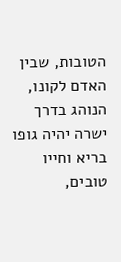הטובות, שבין האדם לקונו, הנוהג בדרך ישרה יהיה גופו בריא וחייו טובים,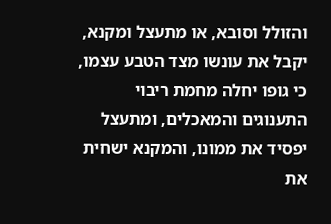והזולל וסובא, או מתעצל ומקנא, יקבל את עונשו מצד הטבע עצמו, כי גופו יחלה מחמת ריבוי התענוגים והמאכלים, ומתעצל יפסיד את ממונו, והמקנא ישחית את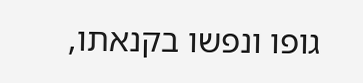גופו ונפשו בקנאתו,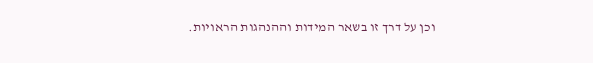וכן על דרך זו בשאר המידות וההנהגות הראויות.